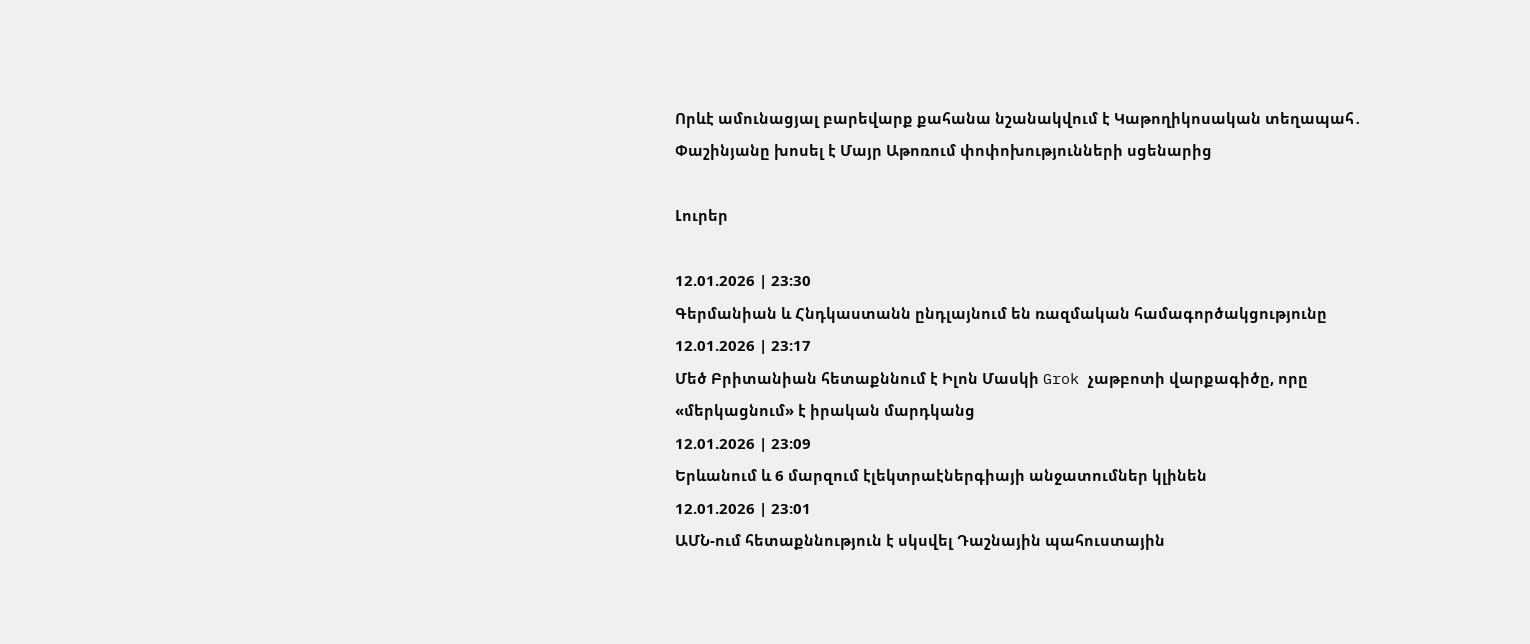Որևէ ամունացյալ բարեվարք քահանա նշանակվում է Կաթողիկոսական տեղապահ․ Փաշինյանը խոսել է Մայր Աթոռում փոփոխությունների սցենարից

Լուրեր

12.01.2026 | 23:30
Գերմանիան և Հնդկաստանն ընդլայնում են ռազմական համագործակցությունը
12.01.2026 | 23:17
Մեծ Բրիտանիան հետաքննում է Իլոն Մասկի Grok չաթբոտի վարքագիծը, որը «մերկացնում» է իրական մարդկանց
12.01.2026 | 23:09
Երևանում և 6 մարզում էլեկտրաէներգիայի անջատումներ կլինեն
12.01.2026 | 23:01
ԱՄՆ-ում հետաքննություն է սկսվել Դաշնային պահուստային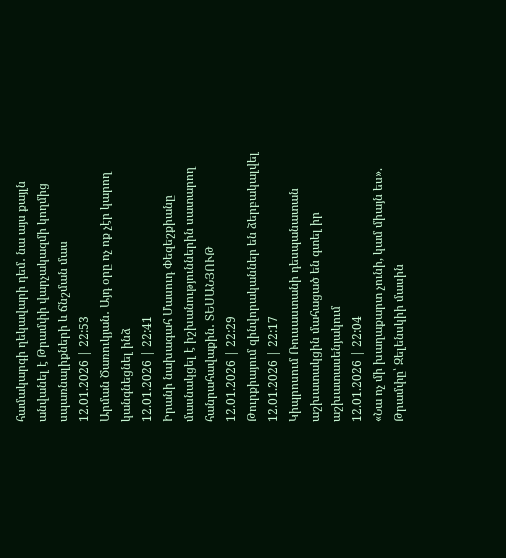համակարգի ղեկավարի դեմ․ նա այս քայլն անվանել է Թրամփի վարչակազմի կողմից սպառնալիքների և ճնշման մաս
12.01.2026 | 22:53
Արման Ծառուկյան․ Այդ օրը ոչ ոք չէր կարող կանգնեցնել ինձ
12.01.2026 | 22:41
Իրանի նախագահ Մասուդ Փեզեշքիանը մասնակցել է իշխանություններին սատարող հանրահավաքին․ ՏԵՍԱՆՅՈՒԹ
12.01.2026 | 22:29
Թուրքիայում զինվորականներ են ձերբակալվել
12.01.2026 | 22:17
Կիպրոսում Ռուսաստանի դեսպանատան աշխատակցին մահացած են գտել իր աշխատասենյակում
12.01.2026 | 22:04
«Նա ոչ մի խաղաքարտ չունի, կամ միայն ես». Թրամփը՝ Զելենսկիի մասին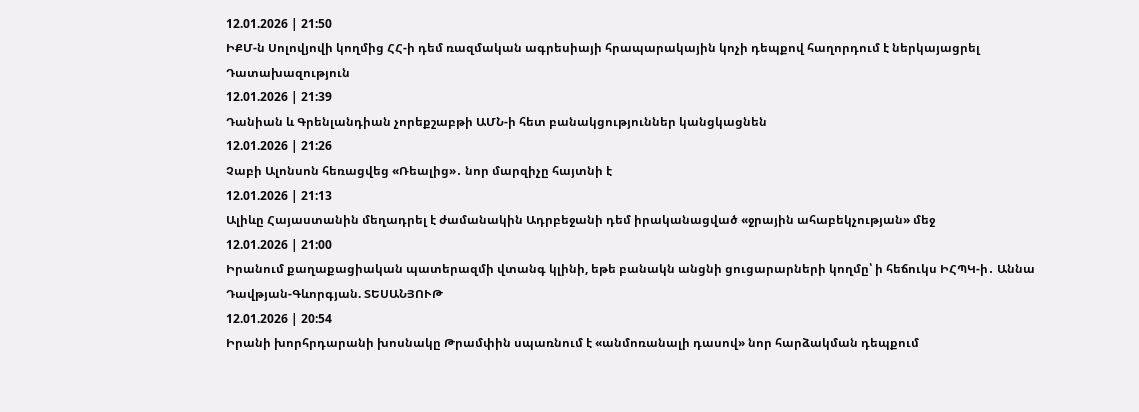12.01.2026 | 21:50
ԻՔՄ-ն Սոլովյովի կողմից ՀՀ-ի դեմ ռազմական ագրեսիայի հրապարակային կոչի դեպքով հաղորդում է ներկայացրել Դատախազություն
12.01.2026 | 21:39
Դանիան և Գրենլանդիան չորեքշաբթի ԱՄՆ-ի հետ բանակցություններ կանցկացնեն
12.01.2026 | 21:26
Չաբի Ալոնսոն հեռացվեց «Ռեալից»․ նոր մարզիչը հայտնի է
12.01.2026 | 21:13
Ալիևը Հայաստանին մեղադրել է ժամանակին Ադրբեջանի դեմ իրականացված «ջրային ահաբեկչության» մեջ
12.01.2026 | 21:00
Իրանում քաղաքացիական պատերազմի վտանգ կլինի, եթե բանակն անցնի ցուցարարների կողմը՝ ի հեճուկս ԻՀՊԿ-ի․ Աննա Դավթյան-Գևորգյան. ՏԵՍԱՆՅՈՒԹ
12.01.2026 | 20:54
Իրանի խորհրդարանի խոսնակը Թրամփին սպառնում է «անմոռանալի դասով» նոր հարձակման դեպքում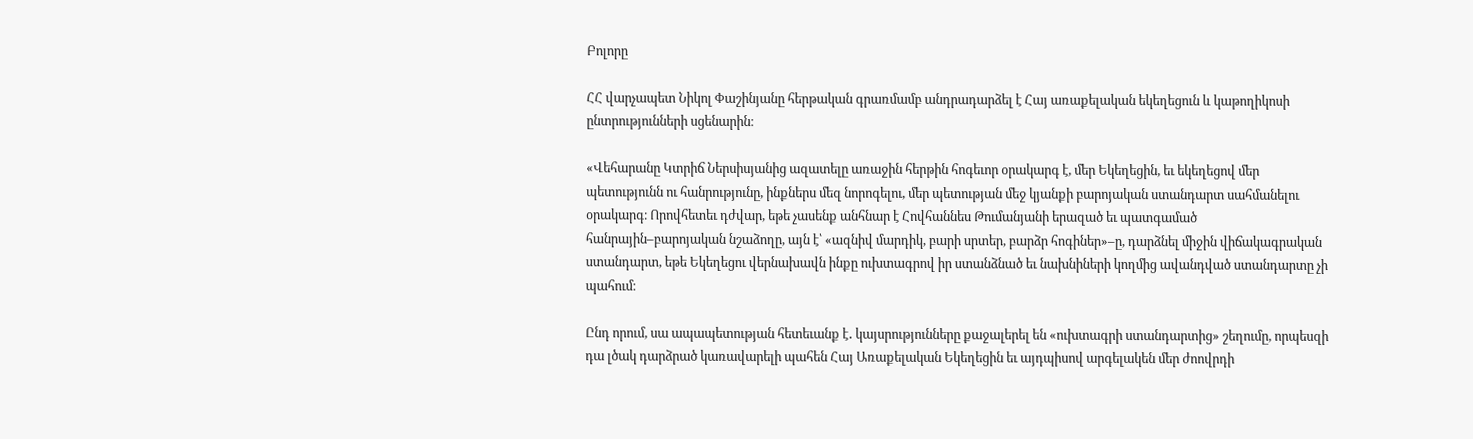Բոլորը

ՀՀ վարչապետ Նիկոլ Փաշինյանը հերթական գրառմամբ անդրադարձել է Հայ առաքելական եկեղեցուն և կաթողիկոսի ընտրությունների սցենարին։

«Վեհարանը Կտրիճ Ներսիսյանից ազատելը առաջին հերթին հոգեւոր օրակարգ է, մեր Եկեղեցին, եւ եկեղեցով մեր պետությունն ու հանրությունը, ինքներս մեզ նորոգելու, մեր պետության մեջ կյանքի բարոյական ստանդարտ սահմանելու օրակարգ։ Որովհետեւ դժվար, եթե չասենք անհնար է Հովհաննես Թումանյանի երազած եւ պատգամած հանրային–բարոյական նշաձողը, այն է՝ «ազնիվ մարդիկ, բարի սրտեր, բարձր հոգիներ»–ը, դարձնել միջին վիճակագրական ստանդարտ, եթե Եկեղեցու վերնախավն ինքը ուխտագրով իր ստանձնած եւ նախնիների կողմից ավանդված ստանդարտը չի պահում։

Ընդ որում, սա ապապետության հետեւանք է․ կայսրությունները քաջալերել են «ուխտագրի ստանդարտից» շեղումը, որպեսզի դա լծակ դարձրած կառավարելի պահեն Հայ Առաքելական Եկեղեցին եւ այդպիսով արգելակեն մեր ժոովրդի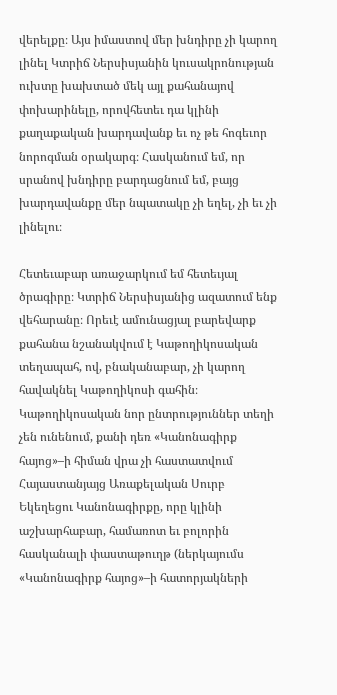վերելքը։ Այս իմաստով մեր խնդիրը չի կարող լինել Կտրիճ Ներսիսյանին կուսակրոնության ուխտը խախտած մեկ այլ քահանայով փոխարինելը, որովհետեւ դա կլինի քաղաքական խարդավանք եւ ոչ թե հոգեւոր նորոգման օրակարգ։ Հասկանում եմ, որ սրանով խնդիրը բարդացնում եմ, բայց խարդավանքը մեր նպատակը չի եղել, չի եւ չի լինելու։

Հետեւաբար առաջարկում եմ հետեւյալ ծրագիրը։ Կտրիճ Ներսիսյանից ազատում ենք վեհարանը։ Որեւէ ամունացյալ բարեվարք քահանա նշանակվում է Կաթողիկոսական տեղապահ, ով, բնականաբար, չի կարող հավակնել Կաթողիկոսի գահին։ Կաթողիկոսական նոր ընտրություններ տեղի չեն ունենում, քանի դեռ «Կանոնագիրք հայոց»–ի հիման վրա չի հաստատվում Հայաստանյայց Առաքելական Սուրբ Եկեղեցու Կանոնագիրքը, որը կլինի աշխարհաբար, համառոտ եւ բոլորին հասկանալի փաստաթուղթ (ներկայումս «Կանոնագիրք հայոց»–ի հատորյակների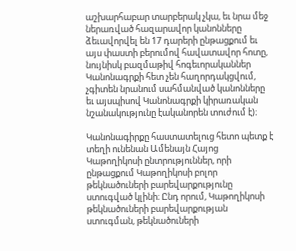աշխարհաբար տարբերակ չկա, եւ նրա մեջ ներառված հազարավոր կանոնները ձեւավորվել են 17 դարերի ընթացքում եւ այս փաստի բերումով հավատավոր հոտը, նույնիսկ բազմաթիվ հոգեւորականներ Կանոնագրքի հետ չեն հաղորդակցվում, չգիտեն նրանում սահմանված կանոնները եւ այսպիսով Կանոնագրքի կիրառական նշանակությունը էականորեն տուժում է)։

Կանոնագիրքը հաստատելուց հետո պետք է տեղի ունենան Ամենայն Հայոց Կաթողիկոսի ընտրություններ, որի ընթացքում Կաթողիկոսի բոլոր թեկնածուների բարեվարքությունը ստուգված կլինի։ Ընդ որում, Կաթողիկոսի թեկնածուների բարեվարքության ստուգման, թեկնածուների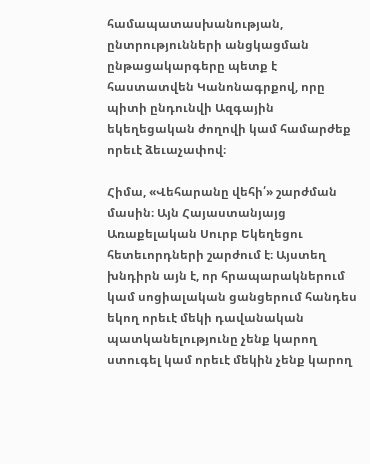համապատասխանության, ընտրությունների անցկացման ընթացակարգերը պետք է հաստատվեն Կանոնագրքով, որը պիտի ընդունվի Ազգային եկեղեցական ժողովի կամ համարժեք որեւէ ձեւաչափով։

Հիմա, «Վեհարանը վեհի՛» շարժման մասին։ Այն Հայաստանյայց Առաքելական Սուրբ Եկեղեցու հետեւորդների շարժում է։ Այստեղ խնդիրն այն է, որ հրապարակներում կամ սոցիալական ցանցերում հանդես եկող որեւէ մեկի դավանական պատկանելությունը չենք կարող ստուգել կամ որեւէ մեկին չենք կարող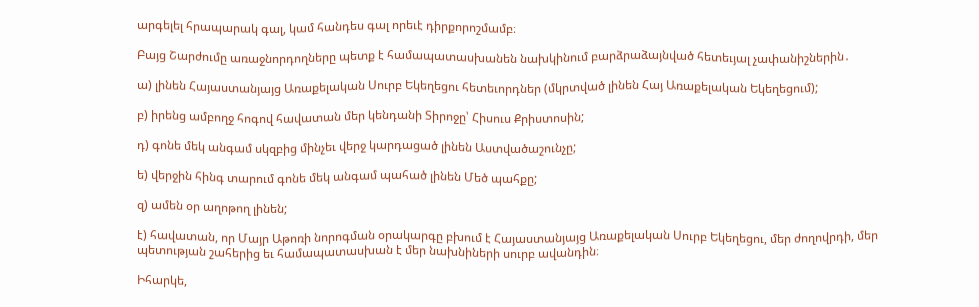արգելել հրապարակ գալ, կամ հանդես գալ որեւէ դիրքորոշմամբ։

Բայց Շարժումը առաջնորդողները պետք է համապատասխանեն նախկինում բարձրաձայնված հետեւյալ չափանիշներին․

ա) լինեն Հայաստանյայց Առաքելական Սուրբ Եկեղեցու հետեւորդներ (մկրտված լինեն Հայ Առաքելական Եկեղեցում);

բ) իրենց ամբողջ հոգով հավատան մեր կենդանի Տիրոջը՝ Հիսուս Քրիստոսին;

դ) գոնե մեկ անգամ սկզբից մինչեւ վերջ կարդացած լինեն Աստվածաշունչը;

ե) վերջին հինգ տարում գոնե մեկ անգամ պահած լինեն Մեծ պահքը;

զ) ամեն օր աղոթող լինեն;

է) հավատան, որ Մայր Աթոռի նորոգման օրակարգը բխում է Հայաստանյայց Առաքելական Սուրբ Եկեղեցու, մեր ժողովրդի, մեր պետության շահերից եւ համապատասխան է մեր նախնիների սուրբ ավանդին։

Իհարկե,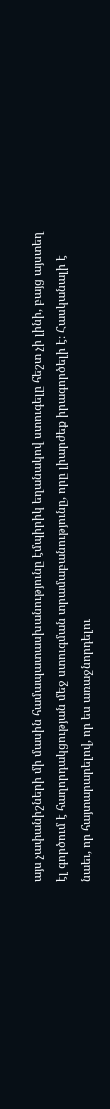այս չափանիշների մի մասին համապատասխանությունը էմպիրիկ եղանակով ստուգելը հեշտ չի լինի, բայց այստեղ էլ գործում է հաղորդակցության մեջ ստուգման տրամաբանությունը, որը լիարժեք իրագործելի է։ Հասկանալի է նաեւ, որ հայտարարելով, որ ես առաջնորդելու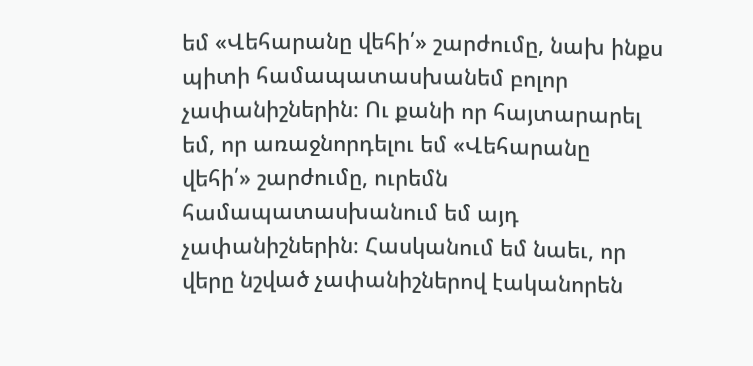եմ «Վեհարանը վեհի՛» շարժումը, նախ ինքս պիտի համապատասխանեմ բոլոր չափանիշներին։ Ու քանի որ հայտարարել եմ, որ առաջնորդելու եմ «Վեհարանը վեհի՛» շարժումը, ուրեմն համապատասխանում եմ այդ չափանիշներին։ Հասկանում եմ նաեւ, որ վերը նշված չափանիշներով էականորեն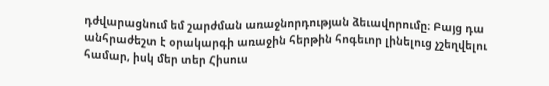դժվարացնում եմ շարժման առաջնորդության ձեւավորումը։ Բայց դա անհրաժեշտ է օրակարգի առաջին հերթին հոգեւոր լինելուց չշեղվելու համար, իսկ մեր տեր Հիսուս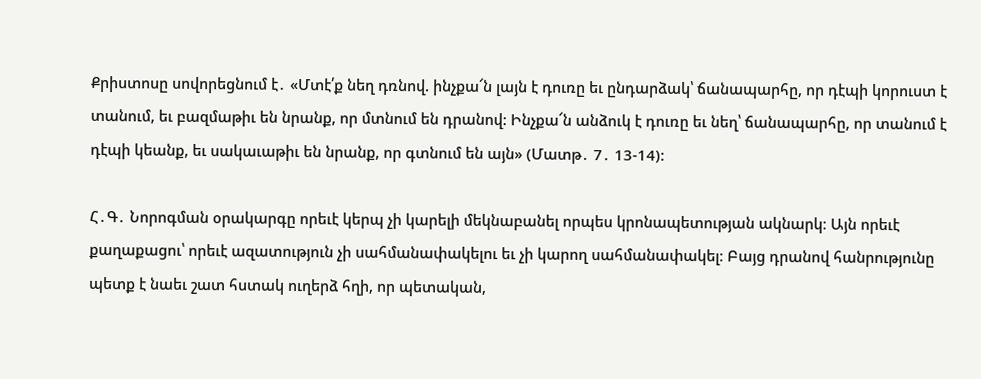Քրիստոսը սովորեցնում է․ «Մտէ՛ք նեղ դռնով. ինչքա՜ն լայն է դուռը եւ ընդարձակ՝ ճանապարհը, որ դէպի կորուստ է տանում, եւ բազմաթիւ են նրանք, որ մտնում են դրանով: Ինչքա՜ն անձուկ է դուռը եւ նեղ՝ ճանապարհը, որ տանում է դէպի կեանք, եւ սակաւաթիւ են նրանք, որ գտնում են այն» (Մատթ․ 7․ 13-14):

Հ․Գ․ Նորոգման օրակարգը որեւէ կերպ չի կարելի մեկնաբանել որպես կրոնապետության ակնարկ։ Այն որեւէ քաղաքացու՝ որեւէ ազատություն չի սահմանափակելու եւ չի կարող սահմանափակել։ Բայց դրանով հանրությունը պետք է նաեւ շատ հստակ ուղերձ հղի, որ պետական,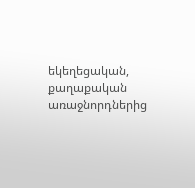եկեղեցական, քաղաքական առաջնորդներից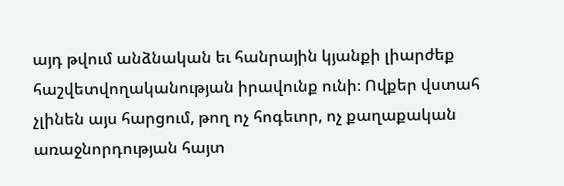այդ թվում անձնական եւ հանրային կյանքի լիարժեք հաշվետվողականության իրավունք ունի։ Ովքեր վստահ չլինեն այս հարցում, թող ոչ հոգեւոր, ոչ քաղաքական առաջնորդության հայտ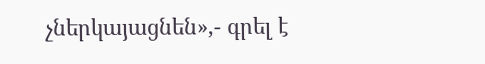չներկայացնեն»,- գրել է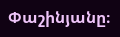Փաշինյանը։